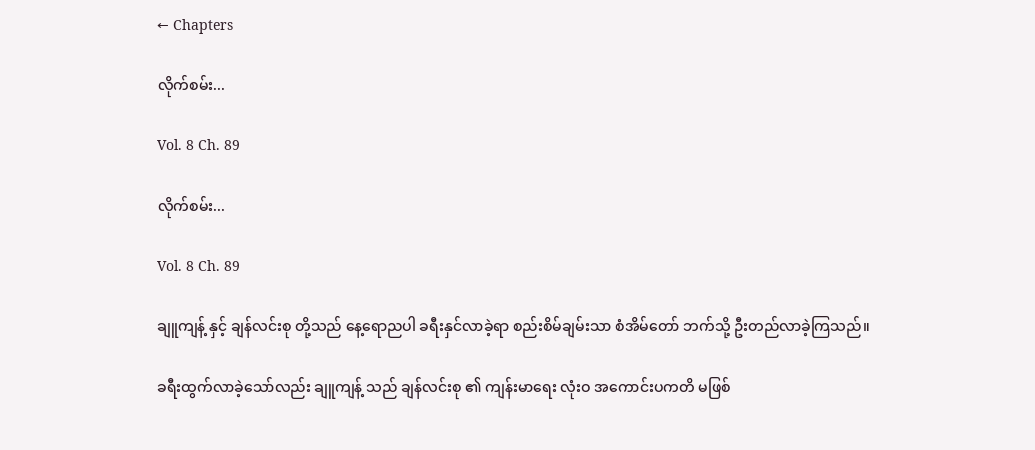← Chapters

လိုက်စမ်း...

Vol. 8 Ch. 89

လိုက်စမ်း...

Vol. 8 Ch. 89

ချူကျန့် နှင့် ချန်လင်းစု တို့သည် နေ့ရောညပါ ခရီးနှင်လာခဲ့ရာ စည်းစိမ်ချမ်းသာ စံအိမ်တော် ဘက်သို့ ဦးတည်လာခဲ့ကြသည်။

ခရီးထွက်လာခဲ့သော်လည်း ချူကျန့် သည် ချန်လင်းစု ၏ ကျန်းမာရေး လုံးဝ အကောင်းပကတိ မဖြစ်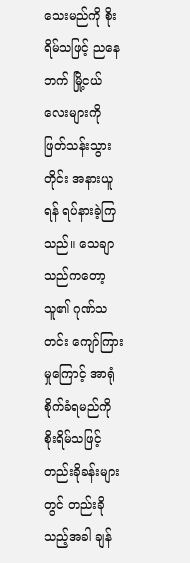သေးမည်ကို စိုးရိမ်သဖြင့် ညနေဘက် မြို့ငယ်လေးများကို ဖြတ်သန်းသွားတိုင်း အနားယူရန် ရပ်နားခဲ့ကြသည်။ သေချာသည်ကတော့ သူ၏ ဂုဏ်သတင်း ကျော်ကြားမှုကြောင့် အာရုံစိုက်ခံရမည်ကို စိုးရိမ်သဖြင့် တည်းခိုခန်းများတွင် တည်းခိုသည့်အခါ ချန်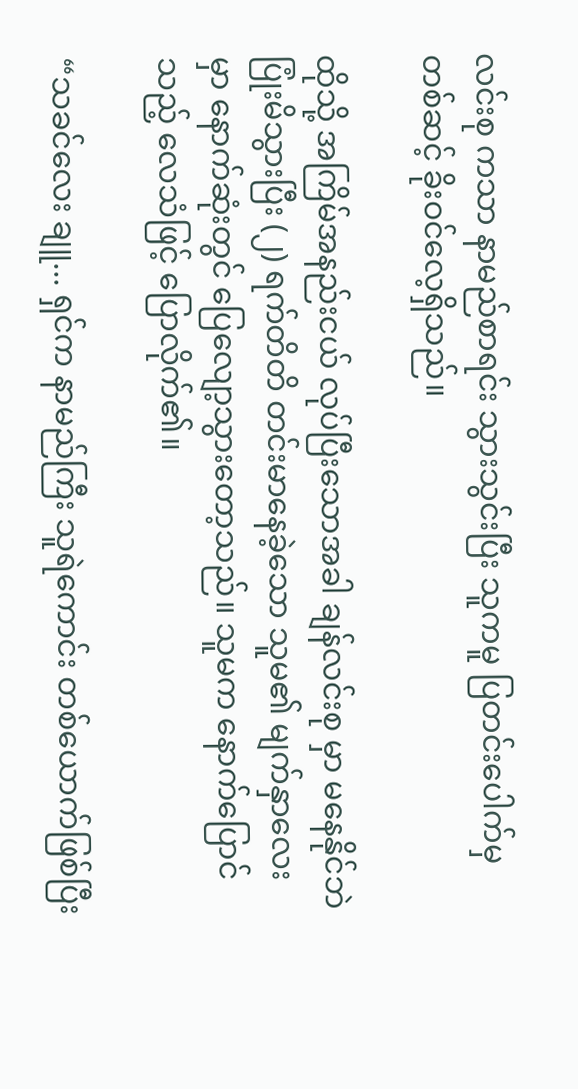လင်းစု ကသာ နာမည်စာရင်း သွားသွင်းပြီး သူကမူ ပြတင်းပေါက်မှတစ်ဆင့် ခိုးဝင်လေ့ရှိသည်။

ထိုသို့ အကြိမ်အနည်းငယ် လုပ်ပြီးသောအခါ ချန်လင်းစု မှာ မနေနိုင်ဘဲ ပြုံးမိသွားပြီး (၂) ရက်တိတိ တင်းမာနေခဲ့သော သူမ၏ မျက်နှာလေးမှာ နောက်ဆုံးတွင် ပြေလျော့သွားတော့သည်။ သူမက နောက်ပြောင်သည့် လေသံဖြင့် ပြောလိုက်၏။

“သခင်လေး ချူ... ရှင်က နာမည်ကြီး သူရဲကောင်း တစ်ယောက်ဖြစ်ပြီး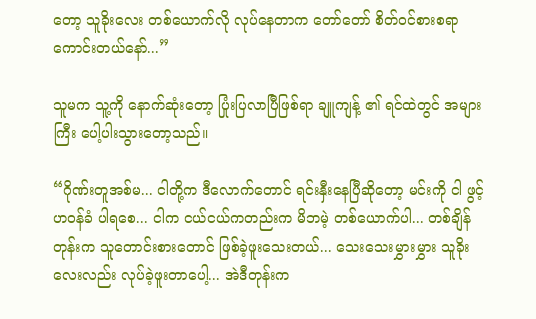တော့ သူခိုးလေး တစ်ယောက်လို လုပ်နေတာက တော်တော် စိတ်ဝင်စားစရာ ကောင်းတယ်နော်...”

သူမက သူ့ကို နောက်ဆုံးတော့ ပြုံးပြလာပြီဖြစ်ရာ ချူကျန့် ၏ ရင်ထဲတွင် အများကြီး ပေါ့ပါးသွားတော့သည်။

“ဂိုဏ်းတူအစ်မ... ငါတို့က ဒီလောက်တောင် ရင်းနှီးနေပြီဆိုတော့ မင်းကို ငါ ဖွင့်ဟဝန်ခံ ပါရစေ... ငါက ငယ်ငယ်ကတည်းက မိဘမဲ့ တစ်ယောက်ပါ... တစ်ချိန်တုန်းက သူတောင်းစားတောင် ဖြစ်ခဲ့ဖူးသေးတယ်... သေးသေးမွှားမွှား သူခိုးလေးလည်း လုပ်ခဲ့ဖူးတာပေါ့... အဲဒီတုန်းက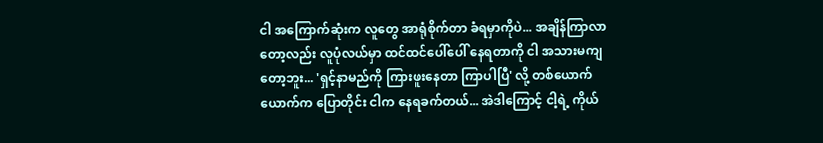ငါ အကြောက်ဆုံးက လူတွေ အာရုံစိုက်တာ ခံရမှာကိုပဲ... အချိန်ကြာလာတော့လည်း လူပုံလယ်မှာ ထင်ထင်ပေါ်ပေါ် နေရတာကို ငါ အသားမကျတော့ဘူး... 'ရှင့်နာမည်ကို ကြားဖူးနေတာ ကြာပါပြီ' လို့ တစ်ယောက်ယောက်က ပြောတိုင်း ငါက နေရခက်တယ်... အဲဒါကြောင့် ငါ့ရဲ့ ကိုယ်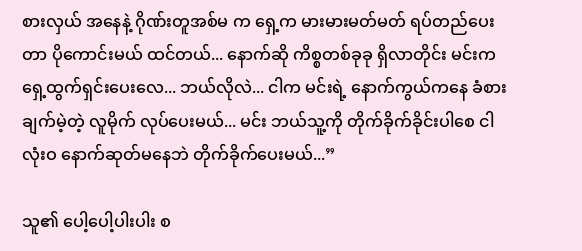စားလှယ် အနေနဲ့ ဂိုဏ်းတူအစ်မ က ရှေ့က မားမားမတ်မတ် ရပ်တည်ပေးတာ ပိုကောင်းမယ် ထင်တယ်... နောက်ဆို ကိစ္စတစ်ခုခု ရှိလာတိုင်း မင်းက ရှေ့ထွက်ရှင်းပေးလေ... ဘယ်လိုလဲ... ငါက မင်းရဲ့ နောက်ကွယ်ကနေ ခံစားချက်မဲ့တဲ့ လူမိုက် လုပ်ပေးမယ်... မင်း ဘယ်သူ့ကို တိုက်ခိုက်ခိုင်းပါစေ ငါ လုံးဝ နောက်ဆုတ်မနေဘဲ တိုက်ခိုက်ပေးမယ်...”

သူ၏ ပေါ့ပေါ့ပါးပါး စ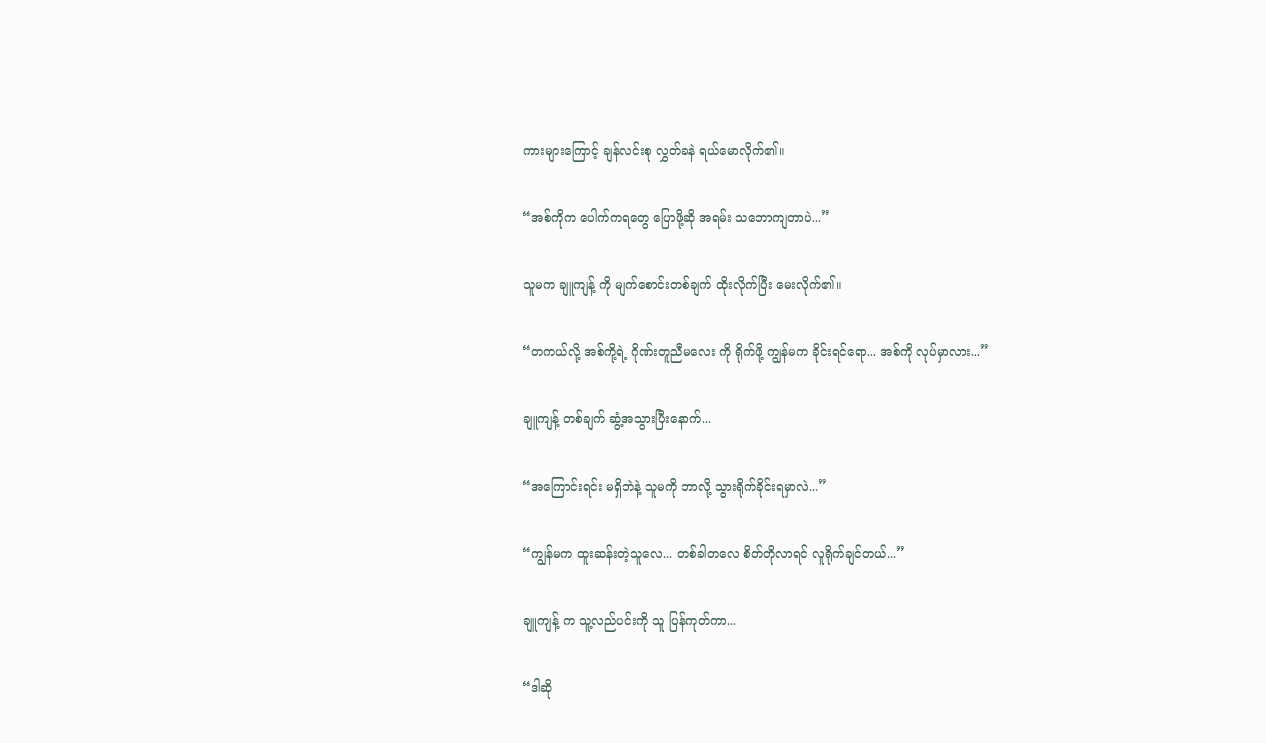ကားများကြောင့် ချန်လင်းစု လွှတ်ခနဲ ရယ်မောလိုက်၏။

“အစ်ကိုက ပေါက်ကရတွေ ပြောဖို့ဆို အရမ်း သဘောကျတာပဲ...”

သူမက ချူကျန့် ကို မျက်စောင်းတစ်ချက် ထိုးလိုက်ပြီး မေးလိုက်၏။

“တကယ်လို့ အစ်ကို့ရဲ့ ဂိုဏ်းတူညီမလေး ကို ရိုက်ဖို့ ကျွန်မက ခိုင်းရင်ရော... အစ်ကို လုပ်မှာလား...”

ချူကျန့် တစ်ချက် ဆွံ့အသွားပြီးနောက်...

“အကြောင်းရင်း မရှိဘဲနဲ့ သူမကို ဘာလို့ သွားရိုက်ခိုင်းရမှာလဲ...”

“ကျွန်မက ထူးဆန်းတဲ့သူလေ... တစ်ခါတလေ စိတ်တိုလာရင် လူရိုက်ချင်တယ်...”

ချူကျန့် က သူ့လည်ပင်းကို သူ ပြန်ကုတ်ကာ...

“ဒါဆို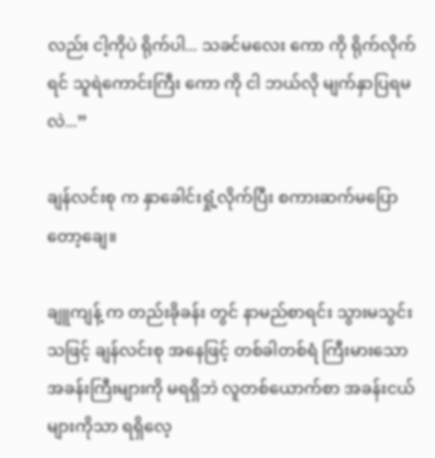လည်း ငါ့ကိုပဲ ရိုက်ပါ... သခင်မလေး ကော ကို ရိုက်လိုက်ရင် သူရဲကောင်းကြီး ကော ကို ငါ ဘယ်လို မျက်နှာပြရမလဲ...”

ချန်လင်းစု က နှာခေါင်းရှုံ့လိုက်ပြီး စကားဆက်မပြောတော့ချေ။

ချူကျန့် က တည်းခိုခန်း တွင် နာမည်စာရင်း သွားမသွင်းသဖြင့် ချန်လင်းစု အနေဖြင့် တစ်ခါတစ်ရံ ကြီးမားသော အခန်းကြီးများကို မရရှိဘဲ လူတစ်ယောက်စာ အခန်းငယ်များကိုသာ ရရှိလေ့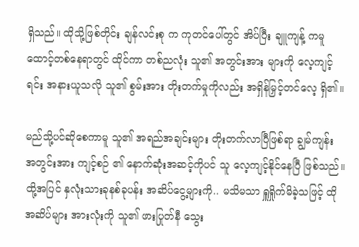ရှိသည်။ ထိုသို့ဖြစ်တိုင်း ချန်လင်းစု က ကုတင်ပေါ်တွင် အိပ်ပြီး ချူကျန့် ကမူ ထောင့်တစ်နေရာတွင် ထိုင်ကာ တစ်ညလုံး သူ၏ အတွင်းအား များကို လေ့ကျင့်ရင်း အနားယူသလို သူ၏ စွမ်းအား တိုးတက်မှုကိုလည်း အရှိန်မြှင့်တင်လေ့ ရှိ၏။

မည်သို့ပင်ဆိုစေကာမူ သူ၏ အရည်အချင်းများ တိုးတက်လာပြီဖြစ်ရာ ချွမ်ကျန်း အတွင်းအား ကျင့်စဉ် ၏ နောက်ဆုံးအဆင့်ကိုပင် သူ လေ့ကျင့်နိုင်နေပြီ ဖြစ်သည်။ ထို့အပြင် နှလုံးသားခုနစ်ခုပန်း အဆိပ်ငွေ့များကို.. မသိမသာ ရှူရှိုက်မိခဲ့သဖြင့် ထိုအဆိပ်များ အားလုံးကို သူ၏ ဖားပြုတ်နီ သွေး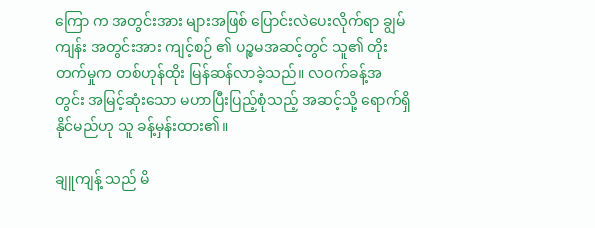ကြော က အတွင်းအား များအဖြစ် ပြောင်းလဲပေးလိုက်ရာ ချွမ်ကျန်း အတွင်းအား ကျင့်စဉ် ၏ ပဉ္စမအဆင့်တွင် သူ၏ တိုးတက်မှုက တစ်ဟုန်ထိုး မြန်ဆန်လာခဲ့သည်။ လဝက်ခန့်အတွင်း အမြင့်ဆုံးသော မဟာပြီးပြည့်စုံသည့် အဆင့်သို့ ရောက်ရှိနိုင်မည်ဟု သူ ခန့်မှန်းထား၏။

ချူကျန့် သည် မိ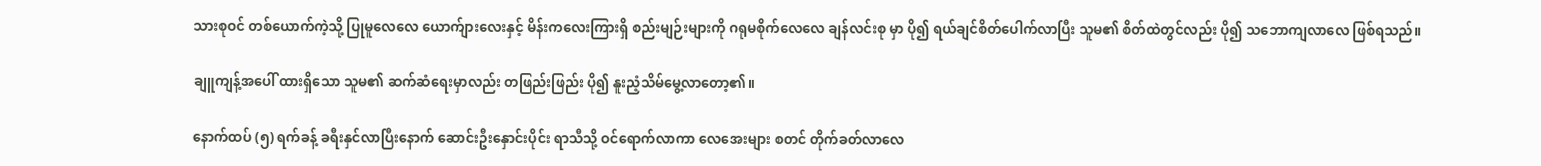သားစုဝင် တစ်ယောက်ကဲ့သို့ ပြုမူလေလေ ယောက်ျားလေးနှင့် မိန်းကလေးကြားရှိ စည်းမျဉ်းများကို ဂရုမစိုက်လေလေ ချန်လင်းစု မှာ ပို၍ ရယ်ချင်စိတ်ပေါက်လာပြီး သူမ၏ စိတ်ထဲတွင်လည်း ပို၍ သဘောကျလာလေ ဖြစ်ရသည်။

ချူကျန့်အပေါ် ထားရှိသော သူမ၏ ဆက်ဆံရေးမှာလည်း တဖြည်းဖြည်း ပို၍ နူးညံ့သိမ်မွေ့လာတော့၏။

နောက်ထပ် (၅) ရက်ခန့် ခရီးနှင်လာပြီးနောက် ဆောင်းဦးနှောင်းပိုင်း ရာသီသို့ ဝင်ရောက်လာကာ လေအေးများ စတင် တိုက်ခတ်လာလေ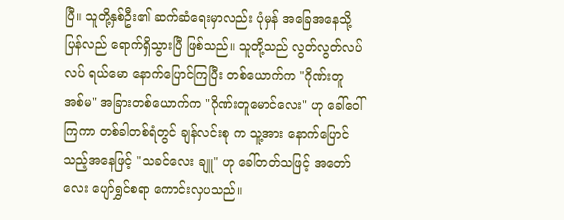ပြီ။ သူတို့နှစ်ဦး၏ ဆက်ဆံရေးမှာလည်း ပုံမှန် အခြေအနေသို့ ပြန်လည် ရောက်ရှိသွားပြီ ဖြစ်သည်။ သူတို့သည် လွတ်လွတ်လပ်လပ် ရယ်မော နောက်ပြောင်ကြပြီး တစ်ယောက်က "ဂိုဏ်းတူအစ်မ" အခြားတစ်ယောက်က "ဂိုဏ်းတူမောင်လေး" ဟု ခေါ်ဝေါ်ကြကာ တစ်ခါတစ်ရံတွင် ချန်လင်းစု က သူ့အား နောက်ပြောင်သည့်အနေဖြင့် "သခင်လေး ချူ" ဟု ခေါ်တတ်သဖြင့် အတော်လေး ပျော်ရွှင်စရာ ကောင်းလှပသည်။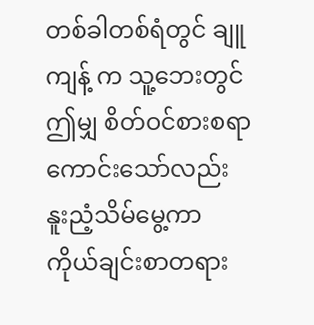တစ်ခါတစ်ရံတွင် ချူကျန့် က သူ့ဘေးတွင် ဤမျှ စိတ်ဝင်စားစရာ ကောင်းသော်လည်း နူးညံ့သိမ်မွေ့ကာ ကိုယ်ချင်းစာတရား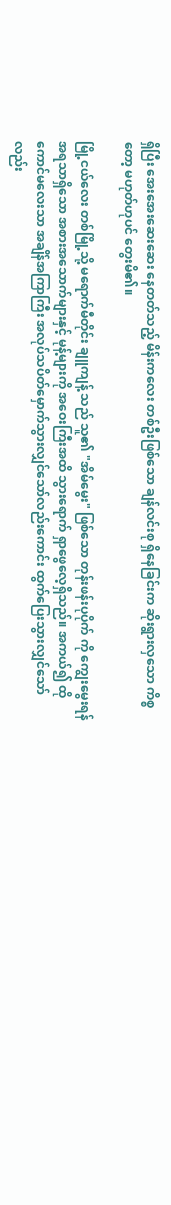ရှိပြီး အေးအေးဆေးဆေး နေတတ်သည့် မိန်းကလေး တစ်ဦးဖြစ်သော ချန်လင်းစု ရှိနေခြင်းက ဆိုးရွားလှသော ကိစ္စတော့ မဟုတ်ဟုပင် တွေးမိ၏။

မြို့ငယ်လေး တစ်မြို့သို့ မရောက်မီတိုင်း ချူကျန့် သည် သူ၏ "အိမ်မွေး" ဖြစ်သော တုန်းဖန်းပုပိုက် ကို ကျွေးမွေးရန် အရသာရှိသော အစားအသောက်များနှင့် မုန့်များကို အဝေးကြီးအထိ သွားရောက် ရှာဖွေလေ့ရှိသည်။ အကယ်၍ ထိုကောင်မလေးသာ အချိန်အကြာကြီး အလုပ်သပိတ်မှောက်သွားလျှင်သော်လည်းကောင်း ထွက်ပြေးသွားလျှင်သော်လည်း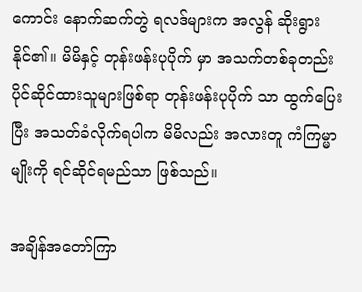ကောင်း နောက်ဆက်တွဲ ရလဒ်များက အလွန် ဆိုးရွားနိုင်၏။ မိမိနှင့် တုန်းဖန်းပုပိုက် မှာ အသက်တစ်ခုတည်း ပိုင်ဆိုင်ထားသူများဖြစ်ရာ တုန်းဖန်းပုပိုက် သာ ထွက်ပြေးပြီး အသတ်ခံလိုက်ရပါက မိမိလည်း အလားတူ ကံကြမ္မာမျိုးကို ရင်ဆိုင်ရမည်သာ ဖြစ်သည်။

အချိန်အတော်ကြာ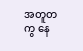အတူတကွ နေ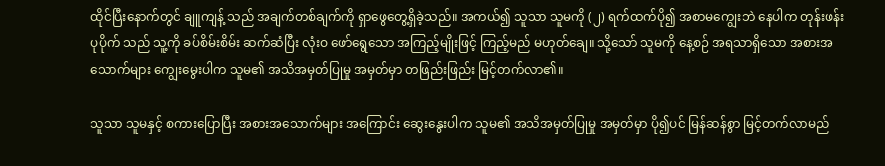ထိုင်ပြီးနောက်တွင် ချူကျန့် သည် အချက်တစ်ချက်ကို ရှာဖွေတွေ့ရှိခဲ့သည်။ အကယ်၍ သူသာ သူမကို (၂) ရက်ထက်ပို၍ အစာမကျွေးဘဲ နေပါက တုန်းဖန်းပုပိုက် သည် သူ့ကို ခပ်စိမ်းစိမ်း ဆက်ဆံပြီး လုံးဝ ဖော်ရွေသော အကြည့်မျိုးဖြင့် ကြည့်မည် မဟုတ်ချေ။ သို့သော် သူမကို နေ့စဉ် အရသာရှိသော အစားအသောက်များ ကျွေးမွေးပါက သူမ၏ အသိအမှတ်ပြုမှု အမှတ်မှာ တဖြည်းဖြည်း မြင့်တက်လာ၏။

သူသာ သူမနှင့် စကားပြောပြီး အစားအသောက်များ အကြောင်း ဆွေးနွေးပါက သူမ၏ အသိအမှတ်ပြုမှု အမှတ်မှာ ပို၍ပင် မြန်ဆန်စွာ မြင့်တက်လာမည်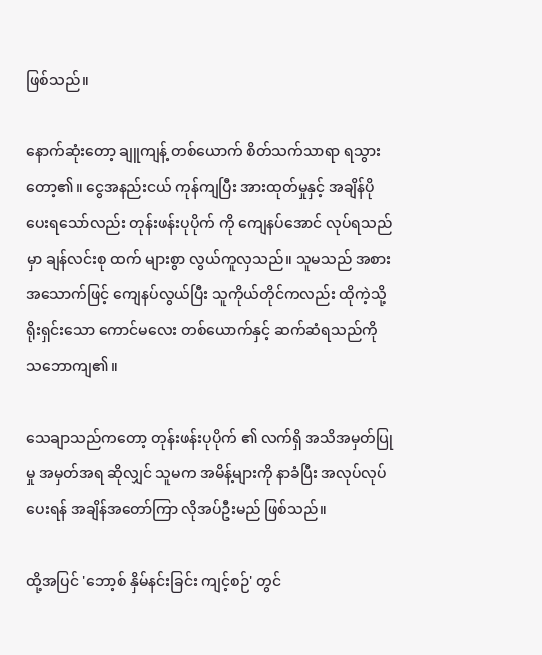ဖြစ်သည်။

နောက်ဆုံးတော့ ချူကျန့် တစ်ယောက် စိတ်သက်သာရာ ရသွားတော့၏။ ငွေအနည်းငယ် ကုန်ကျပြီး အားထုတ်မှုနှင့် အချိန်ပိုပေးရသော်လည်း တုန်းဖန်းပုပိုက် ကို ကျေနပ်အောင် လုပ်ရသည်မှာ ချန်လင်းစု ထက် များစွာ လွယ်ကူလှသည်။ သူမသည် အစားအသောက်ဖြင့် ကျေနပ်လွယ်ပြီး သူကိုယ်တိုင်ကလည်း ထိုကဲ့သို့ ရိုးရှင်းသော ကောင်မလေး တစ်ယောက်နှင့် ဆက်ဆံရသည်ကို သဘောကျ၏။

သေချာသည်ကတော့ တုန်းဖန်းပုပိုက် ၏ လက်ရှိ အသိအမှတ်ပြုမှု အမှတ်အရ ဆိုလျှင် သူမက အမိန့်များကို နာခံပြီး အလုပ်လုပ်ပေးရန် အချိန်အတော်ကြာ လိုအပ်ဦးမည် ဖြစ်သည်။

ထို့အပြင် 'ဘော့စ် နှိမ်နင်းခြင်း ကျင့်စဉ်' တွင်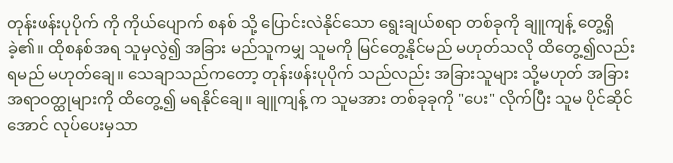တုန်းဖန်းပုပိုက် ကို ကိုယ်ပျောက် စနစ် သို့ ပြောင်းလဲနိုင်သော ရွေးချယ်စရာ တစ်ခုကို ချူကျန့် တွေ့ရှိခဲ့၏။ ထိုစနစ်အရ သူမှလွဲ၍ အခြား မည်သူကမျှ သူမကို မြင်တွေ့နိုင်မည် မဟုတ်သလို ထိတွေ့၍လည်း ရမည် မဟုတ်ချေ။ သေချာသည်ကတော့ တုန်းဖန်းပုပိုက် သည်လည်း အခြားသူများ သို့မဟုတ် အခြား အရာဝတ္ထုများကို ထိတွေ့၍ မရနိုင်ချေ။ ချူကျန့် က သူမအား တစ်ခုခုကို "ပေး" လိုက်ပြီး သူမ ပိုင်ဆိုင်အောင် လုပ်ပေးမှသာ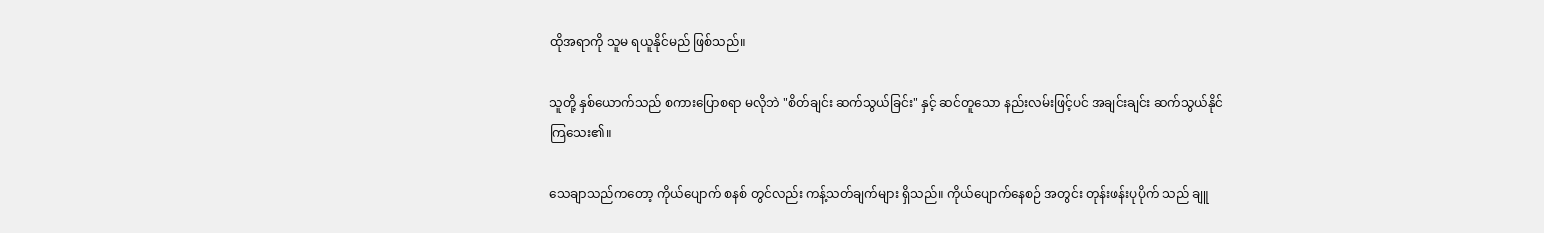ထိုအရာကို သူမ ရယူနိုင်မည် ဖြစ်သည်။

သူတို့ နှစ်ယောက်သည် စကားပြောစရာ မလိုဘဲ "စိတ်ချင်း ဆက်သွယ်ခြင်း" နှင့် ဆင်တူသော နည်းလမ်းဖြင့်ပင် အချင်းချင်း ဆက်သွယ်နိုင်ကြသေး၏။

သေချာသည်ကတော့ ကိုယ်ပျောက် စနစ် တွင်လည်း ကန့်သတ်ချက်များ ရှိသည်။ ကိုယ်ပျောက်နေစဉ် အတွင်း တုန်းဖန်းပုပိုက် သည် ချူ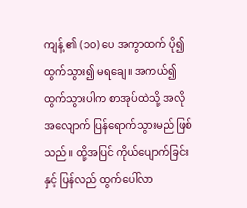ကျန့် ၏ (၁၀) ပေ အကွာထက် ပို၍ ထွက်သွား၍ မရချေ။ အကယ်၍ ထွက်သွားပါက စာအုပ်ထဲသို့ အလိုအလျောက် ပြန်ရောက်သွားမည် ဖြစ်သည်။ ထို့အပြင် ကိုယ်ပျောက်ခြင်းနှင့် ပြန်လည် ထွက်ပေါ်လာ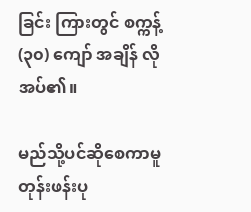ခြင်း ကြားတွင် စက္ကန့် (၃၀) ကျော် အချိန် လိုအပ်၏။

မည်သို့ပင်ဆိုစေကာမူ တုန်းဖန်းပု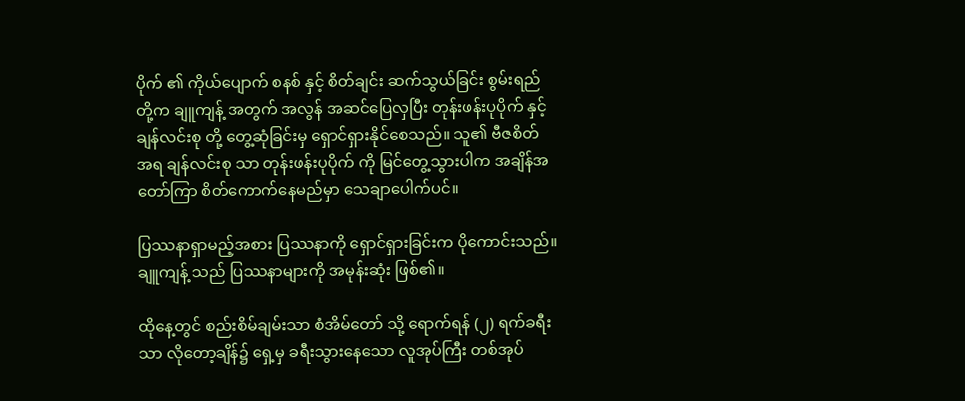ပိုက် ၏ ကိုယ်ပျောက် စနစ် နှင့် စိတ်ချင်း ဆက်သွယ်ခြင်း စွမ်းရည်တို့က ချူကျန့် အတွက် အလွန် အဆင်ပြေလှပြီး တုန်းဖန်းပုပိုက် နှင့် ချန်လင်းစု တို့ တွေ့ဆုံခြင်းမှ ရှောင်ရှားနိုင်စေသည်။ သူ၏ ဗီဇစိတ် အရ ချန်လင်းစု သာ တုန်းဖန်းပုပိုက် ကို မြင်တွေ့သွားပါက အချိန်အတော်ကြာ စိတ်ကောက်နေမည်မှာ သေချာပေါက်ပင်။

ပြဿနာရှာမည့်အစား ပြဿနာကို ရှောင်ရှားခြင်းက ပိုကောင်းသည်။ ချူကျန့် သည် ပြဿနာများကို အမုန်းဆုံး ဖြစ်၏။

ထိုနေ့တွင် စည်းစိမ်ချမ်းသာ စံအိမ်တော် သို့ ရောက်ရန် (၂) ရက်ခရီးသာ လိုတော့ချိန်၌ ရှေ့မှ ခရီးသွားနေသော လူအုပ်ကြီး တစ်အုပ်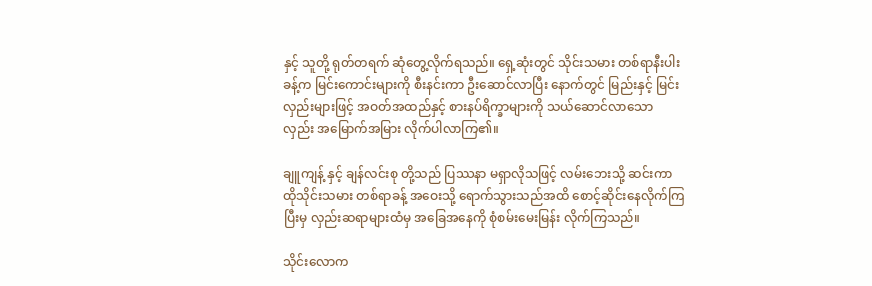နှင့် သူတို့ ရုတ်တရက် ဆုံတွေ့လိုက်ရသည်။ ရှေ့ဆုံးတွင် သိုင်းသမား တစ်ရာနီးပါးခန့်က မြင်းကောင်းများကို စီးနင်းကာ ဦးဆောင်လာပြီး နောက်တွင် မြည်းနှင့် မြင်းလှည်းများဖြင့် အဝတ်အထည်နှင့် စားနပ်ရိက္ခာများကို သယ်ဆောင်လာသော လှည်း အမြောက်အမြား လိုက်ပါလာကြ၏။

ချူကျန့် နှင့် ချန်လင်းစု တို့သည် ပြဿနာ မရှာလိုသဖြင့် လမ်းဘေးသို့ ဆင်းကာ ထိုသိုင်းသမား တစ်ရာခန့် အဝေးသို့ ရောက်သွားသည်အထိ စောင့်ဆိုင်းနေလိုက်ကြပြီးမှ လှည်းဆရာများထံမှ အခြေအနေကို စုံစမ်းမေးမြန်း လိုက်ကြသည်။

သိုင်းလောက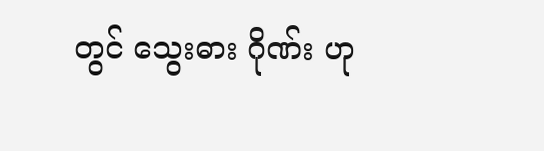တွင် သွေးဓား ဂိုဏ်း ဟု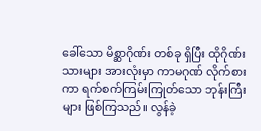ခေါ်သော မိစ္ဆာဂိုဏ်း တစ်ခု ရှိပြီး ထိုဂိုဏ်းသားများ အားလုံးမှာ ကာမဂုဏ် လိုက်စားကာ ရက်စက်ကြမ်းကြုတ်သော ဘုန်းကြီးများ ဖြစ်ကြသည်။ လွန်ခဲ့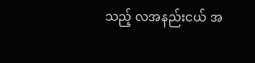သည့် လအနည်းငယ် အ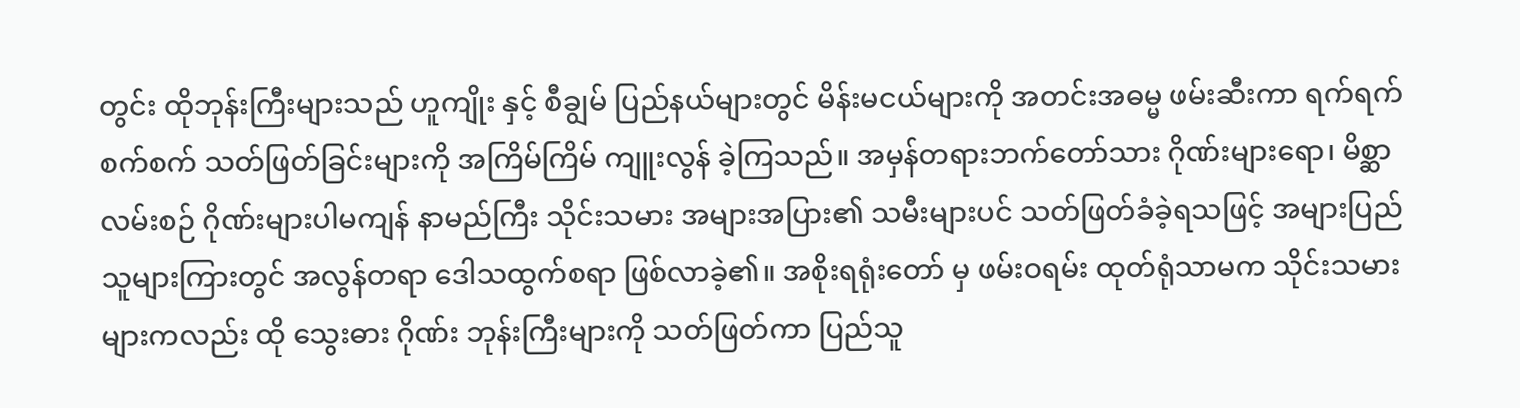တွင်း ထိုဘုန်းကြီးများသည် ဟူကျိုး နှင့် စီချွမ် ပြည်နယ်များတွင် မိန်းမငယ်များကို အတင်းအဓမ္မ ဖမ်းဆီးကာ ရက်ရက်စက်စက် သတ်ဖြတ်ခြင်းများကို အကြိမ်ကြိမ် ကျူးလွန် ခဲ့ကြသည်။ အမှန်တရားဘက်တော်သား ဂိုဏ်းများရော၊ မိစ္ဆာလမ်းစဉ် ဂိုဏ်းများပါမကျန် နာမည်ကြီး သိုင်းသမား အများအပြား၏ သမီးများပင် သတ်ဖြတ်ခံခဲ့ရသဖြင့် အများပြည်သူများကြားတွင် အလွန်တရာ ဒေါသထွက်စရာ ဖြစ်လာခဲ့၏။ အစိုးရရုံးတော် မှ ဖမ်းဝရမ်း ထုတ်ရုံသာမက သိုင်းသမား များကလည်း ထို သွေးဓား ဂိုဏ်း ဘုန်းကြီးများကို သတ်ဖြတ်ကာ ပြည်သူ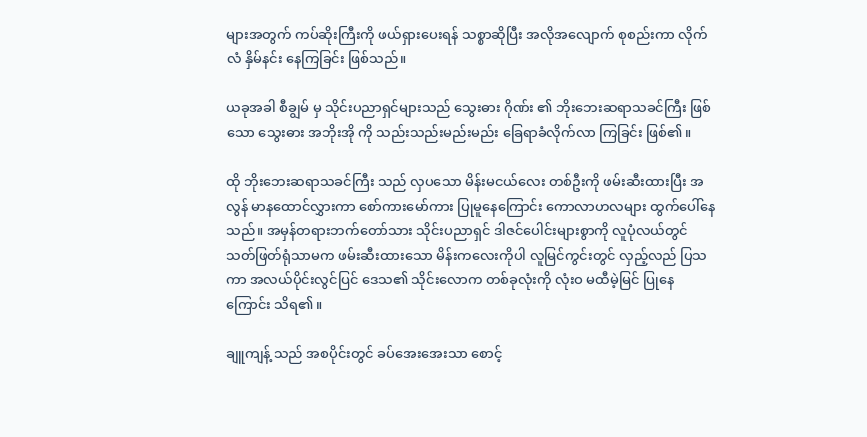များအတွက် ကပ်ဆိုးကြီးကို ဖယ်ရှားပေးရန် သစ္စာဆိုပြီး အလိုအလျောက် စုစည်းကာ လိုက်လံ နှိမ်နင်း နေကြခြင်း ဖြစ်သည်။

ယခုအခါ စီချွမ် မှ သိုင်းပညာရှင်များသည် သွေးဓား ဂိုဏ်း ၏ ဘိုးဘေးဆရာသခင်ကြီး ဖြစ်သော သွေးဓား အဘိုးအို ကို သည်းသည်းမည်းမည်း ခြေရာခံလိုက်လာ ကြခြင်း ဖြစ်၏။

ထို ဘိုးဘေးဆရာသခင်ကြီး သည် လှပသော မိန်းမငယ်လေး တစ်ဦးကို ဖမ်းဆီးထားပြီး အလွန် မာနထောင်လွှားကာ စော်ကားမော်ကား ပြုမူနေကြောင်း ကောလာဟလများ ထွက်ပေါ်နေသည်။ အမှန်တရားဘက်တော်သား သိုင်းပညာရှင် ဒါဇင်ပေါင်းများစွာကို လူပုံလယ်တွင် သတ်ဖြတ်ရုံသာမက ဖမ်းဆီးထားသော မိန်းကလေးကိုပါ လူမြင်ကွင်းတွင် လှည့်လည် ပြသကာ အလယ်ပိုင်းလွင်ပြင် ဒေသ၏ သိုင်းလောက တစ်ခုလုံးကို လုံးဝ မထီမဲ့မြင် ပြုနေကြောင်း သိရ၏။

ချူကျန့် သည် အစပိုင်းတွင် ခပ်အေးအေးသာ စောင့်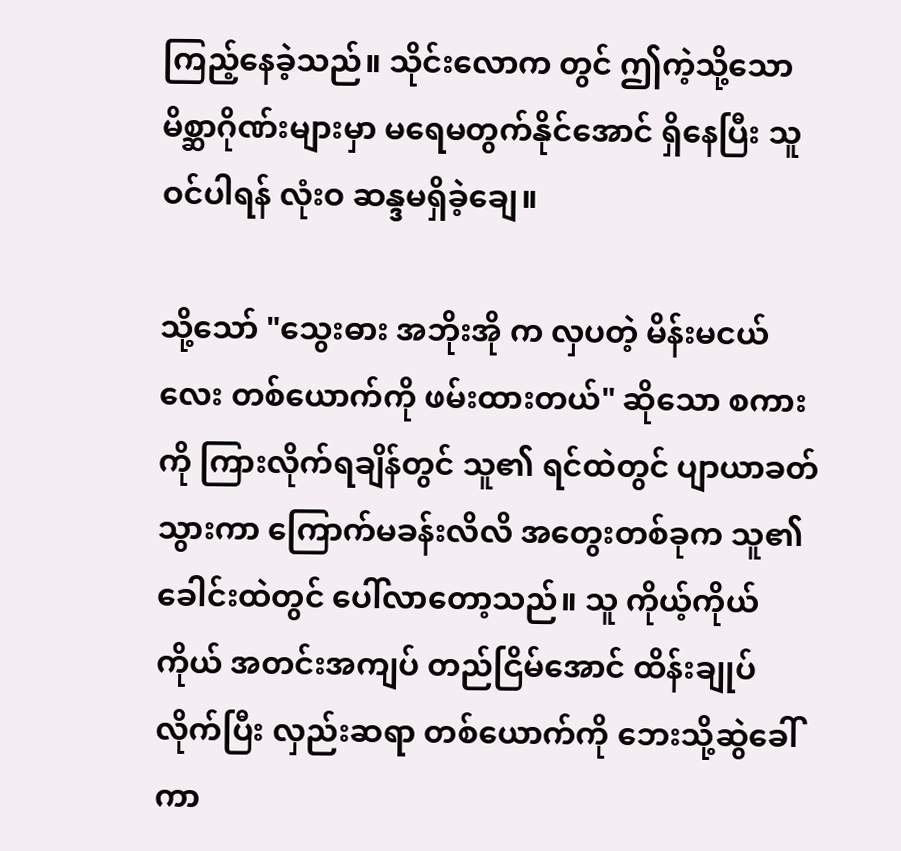ကြည့်နေခဲ့သည်။ သိုင်းလောက တွင် ဤကဲ့သို့သော မိစ္ဆာဂိုဏ်းများမှာ မရေမတွက်နိုင်အောင် ရှိနေပြီး သူ ဝင်ပါရန် လုံးဝ ဆန္ဒမရှိခဲ့ချေ။

သို့သော် "သွေးဓား အဘိုးအို က လှပတဲ့ မိန်းမငယ်လေး တစ်ယောက်ကို ဖမ်းထားတယ်" ဆိုသော စကားကို ကြားလိုက်ရချိန်တွင် သူ၏ ရင်ထဲတွင် ပျာယာခတ်သွားကာ ကြောက်မခန်းလိလိ အတွေးတစ်ခုက သူ၏ ခေါင်းထဲတွင် ပေါ်လာတော့သည်။ သူ ကိုယ့်ကိုယ်ကိုယ် အတင်းအကျပ် တည်ငြိမ်အောင် ထိန်းချုပ်လိုက်ပြီး လှည်းဆရာ တစ်ယောက်ကို ဘေးသို့ဆွဲခေါ်ကာ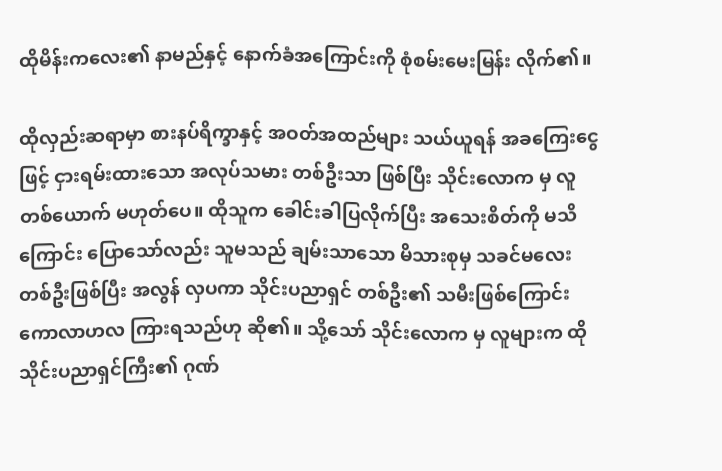ထိုမိန်းကလေး၏ နာမည်နှင့် နောက်ခံအကြောင်းကို စုံစမ်းမေးမြန်း လိုက်၏။

ထိုလှည်းဆရာမှာ စားနပ်ရိက္ခာနှင့် အဝတ်အထည်များ သယ်ယူရန် အခကြေးငွေဖြင့် ငှားရမ်းထားသော အလုပ်သမား တစ်ဦးသာ ဖြစ်ပြီး သိုင်းလောက မှ လူတစ်ယောက် မဟုတ်ပေ။ ထိုသူက ခေါင်းခါပြလိုက်ပြီး အသေးစိတ်ကို မသိကြောင်း ပြောသော်လည်း သူမသည် ချမ်းသာသော မိသားစုမှ သခင်မလေး တစ်ဦးဖြစ်ပြီး အလွန် လှပကာ သိုင်းပညာရှင် တစ်ဦး၏ သမီးဖြစ်ကြောင်း ကောလာဟလ ကြားရသည်ဟု ဆို၏။ သို့သော် သိုင်းလောက မှ လူများက ထိုသိုင်းပညာရှင်ကြီး၏ ဂုဏ်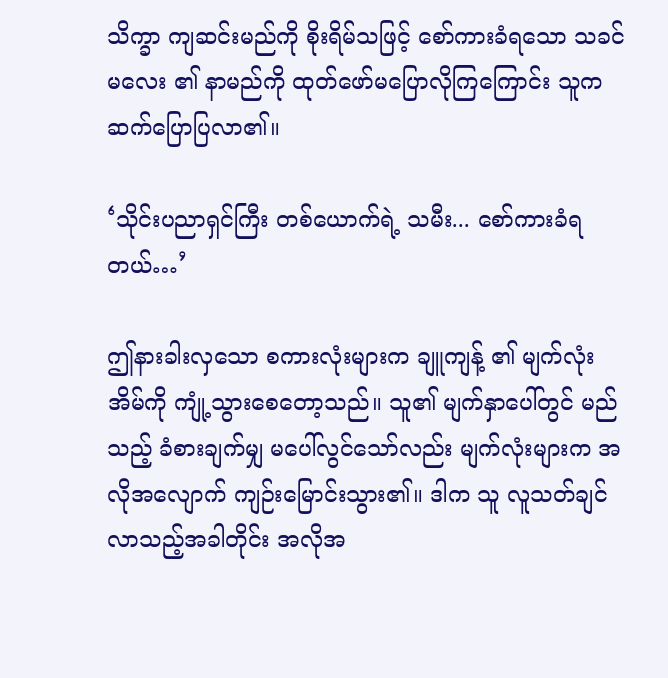သိက္ခာ ကျဆင်းမည်ကို စိုးရိမ်သဖြင့် စော်ကားခံရသော သခင်မလေး ၏ နာမည်ကို ထုတ်ဖော်မပြောလိုကြကြောင်း သူက ဆက်ပြောပြလာ၏။

‘သိုင်းပညာရှင်ကြီး တစ်ယောက်ရဲ့ သမီး... စော်ကားခံရတယ်…’

ဤနားခါးလှသော စကားလုံးများက ချူကျန့် ၏ မျက်လုံးအိမ်ကို ကျုံ့သွားစေတော့သည်။ သူ၏ မျက်နှာပေါ်တွင် မည်သည့် ခံစားချက်မျှ မပေါ်လွင်သော်လည်း မျက်လုံးများက အလိုအလျောက် ကျဉ်းမြောင်းသွား၏။ ဒါက သူ လူသတ်ချင်လာသည့်အခါတိုင်း အလိုအ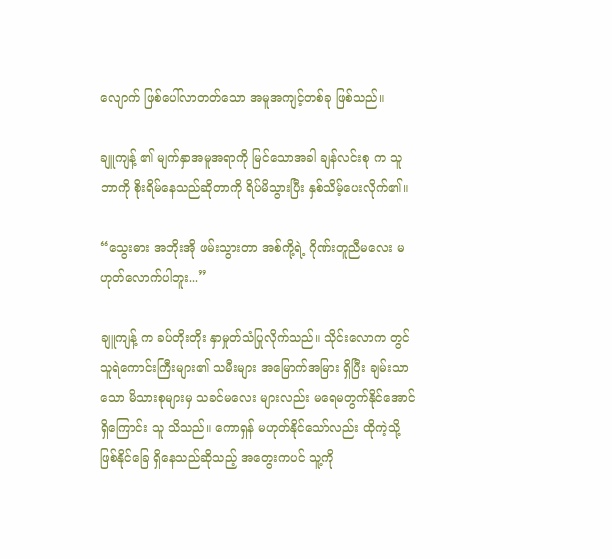လျောက် ဖြစ်ပေါ်လာတတ်သော အမူအကျင့်တစ်ခု ဖြစ်သည်။

ချူကျန့် ၏ မျက်နှာအမူအရာကို မြင်သောအခါ ချန်လင်းစု က သူ ဘာကို စိုးရိမ်နေသည်ဆိုတာကို ရိပ်မိသွားပြီး နှစ်သိမ့်ပေးလိုက်၏။

“သွေးဓား အဘိုးအို ဖမ်းသွားတာ အစ်ကို့ရဲ့ ဂိုဏ်းတူညီမလေး မဟုတ်လောက်ပါဘူး...”

ချူကျန့် က ခပ်တိုးတိုး နှာမှုတ်သံပြုလိုက်သည်။ သိုင်းလောက တွင် သူရဲကောင်းကြီးများ၏ သမီးများ အမြောက်အမြား ရှိပြီး ချမ်းသာသော မိသားစုများမှ သခင်မလေး များလည်း မရေမတွက်နိုင်အောင် ရှိကြောင်း သူ သိသည်။ ကောရှန် မဟုတ်နိုင်သော်လည်း ထိုကဲ့သို့ ဖြစ်နိုင်ခြေ ရှိနေသည်ဆိုသည့် အတွေးကပင် သူ့ကို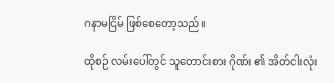ဂနာမငြိမ် ဖြစ်စေတော့သည်။

ထိုစဉ် လမ်းပေါ်တွင် သူတောင်းစား ဂိုဏ်း ၏ အိတ်ငါးလုံး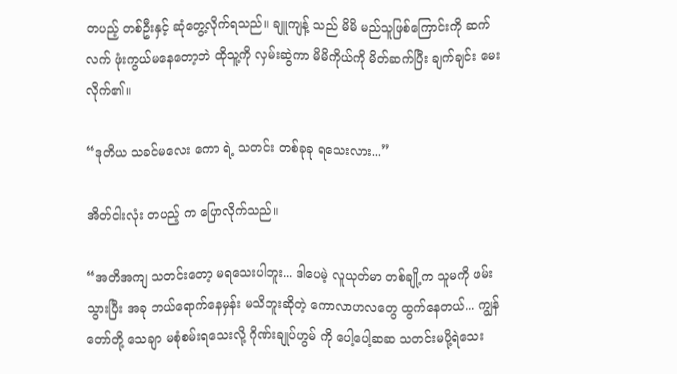တပည့် တစ်ဦးနှင့် ဆုံတွေ့လိုက်ရသည်။ ချူကျန့် သည် မိမိ မည်သူဖြစ်ကြောင်းကို ဆက်လက် ဖုံးကွယ်မနေတော့ဘဲ ထိုသူ့ကို လှမ်းဆွဲကာ မိမိကိုယ်ကို မိတ်ဆက်ပြီး ချက်ချင်း မေးလိုက်၏။

“ဒုတိယ သခင်မလေး ကော ရဲ့ သတင်း တစ်ခုခု ရသေးလား...”

အိတ်ငါးလုံး တပည့် က ပြောလိုက်သည်။

“အတိအကျ သတင်းတော့ မရသေးပါဘူး... ဒါပေမဲ့ လူယုတ်မာ တစ်ချို့က သူမကို ဖမ်းသွားပြီး အခု ဘယ်ရောက်နေမှန်း မသိဘူးဆိုတဲ့ ကောလာဟလတွေ ထွက်နေတယ်... ကျွန်တော်တို့ သေချာ မစုံစမ်းရသေးလို့ ဂိုဏ်းချုပ်ဟွမ် ကို ပေါ့ပေါ့ဆဆ သတင်းမပို့ရဲသေး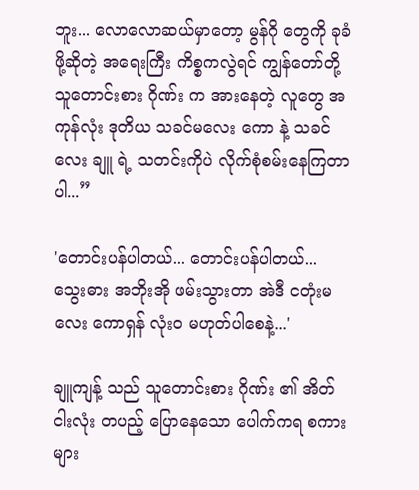ဘူး... လောလောဆယ်မှာတော့ မွန်ဂို တွေကို ခုခံဖို့ဆိုတဲ့ အရေးကြီး ကိစ္စကလွဲရင် ကျွန်တော်တို့ သူတောင်းစား ဂိုဏ်း က အားနေတဲ့ လူတွေ အကုန်လုံး ဒုတိယ သခင်မလေး ကော နဲ့ သခင်လေး ချူ ရဲ့ သတင်းကိုပဲ လိုက်စုံစမ်းနေကြတာပါ...”

'တောင်းပန်ပါတယ်... တောင်းပန်ပါတယ်... သွေးဓား အဘိုးအို ဖမ်းသွားတာ အဲဒီ ငတုံးမလေး ကောရှန် လုံးဝ မဟုတ်ပါစေနဲ့...'

ချူကျန့် သည် သူတောင်းစား ဂိုဏ်း ၏ အိတ်ငါးလုံး တပည့် ပြောနေသော ပေါက်ကရ စကားများ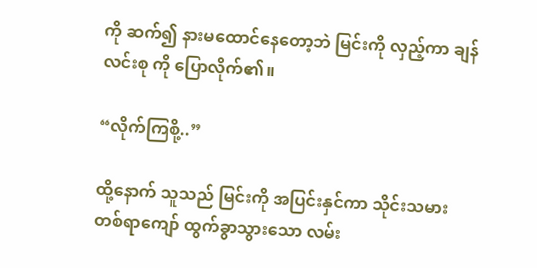ကို ဆက်၍ နားမထောင်နေတော့ဘဲ မြင်းကို လှည့်ကာ ချန်လင်းစု ကို ပြောလိုက်၏။

“လိုက်ကြစို့..”

ထို့နောက် သူသည် မြင်းကို အပြင်းနှင်ကာ သိုင်းသမား တစ်ရာကျော် ထွက်ခွာသွားသော လမ်း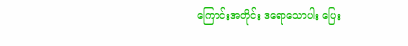ကြောင်းအတိုင်း ဒရောသောပါး ပြေး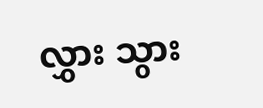လွှား သွား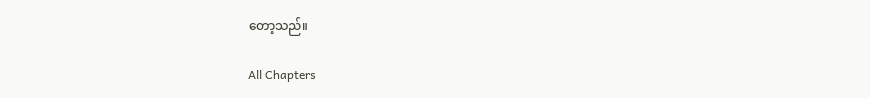တော့သည်။

All Chapters